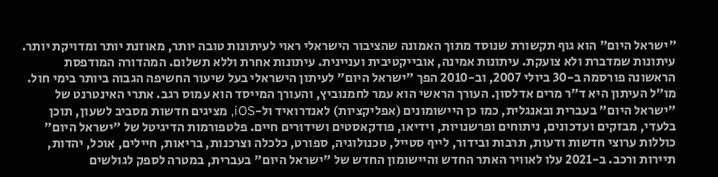"ישראל היום" הוא גוף תקשורת שנוסד מתוך האמונה שהציבור הישראלי ראוי לעיתונות טובה יותר, מאוזנת יותר ומדויקת יותר. עיתונות שמדברת ולא צועקת. עיתונות אמינה, אובייקטיבית ועניינית. עיתונות אחרת וללא תשלום. המהדורה המודפסת הראשונה פורסמה ב-30 ביולי 2007, וב-2010 הפך "ישראל היום" לעיתון הישראלי בעל שיעור החשיפה הגבוה ביותר בימי חול. מו"ל העיתון היא ד"ר מרים אדלסון. העורך הראשי הוא עמר לחמנוביץ, והעורך המייסד הוא עמוס רגב. אתרי האינטרנט של "ישראל היום" בעברית ובאנגלית, כמו כן היישומונים (אפליקציות) לאנדרואיד ול-iOS, מציגים חדשות מסביב לשעון, תוכן בלעדי, מבזקים ועדכונים, ניתוחים ופרשנויות, וידיאו, פודקאסטים ושידורים חיים. פלטפורמות הדיגיטל של "ישראל היום" כוללות ערוצי חדשות ודעות, תרבות ובידור, לייף סטייל, טכנולוגיה, ספורט, כלכלה וצרכנות, בריאות, חיילים, אוכל, יהדות, תיירות ורכב. ב-2021 עלו לאוויר האתר החדש והיישומון החדש של "ישראל היום" בעברית, במטרה לספק לגולשים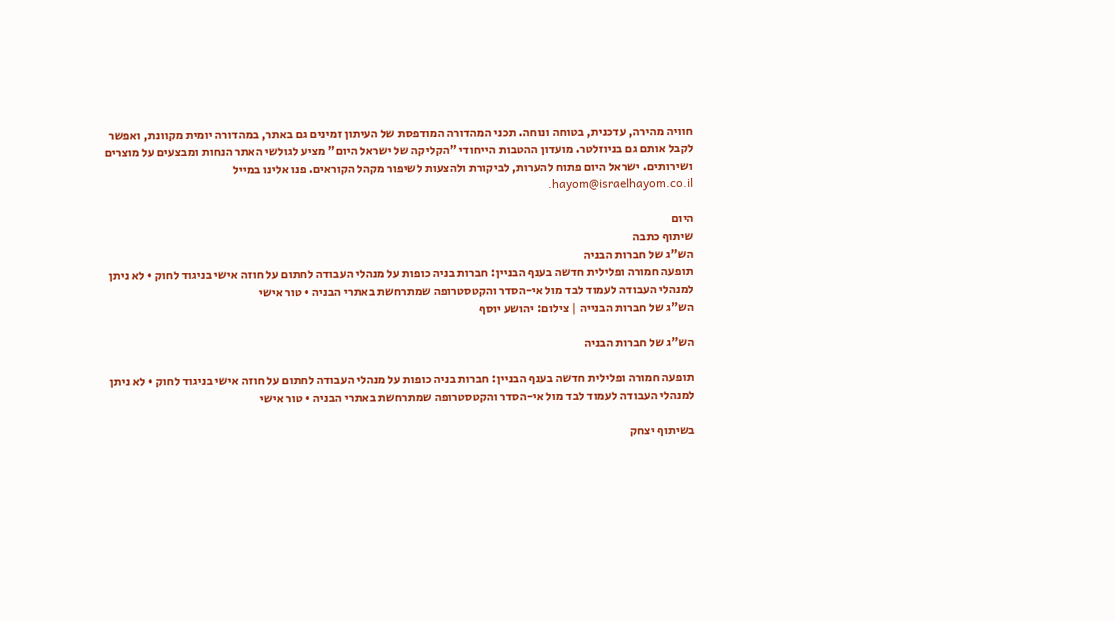חוויה מהירה, עדכנית, בטוחה ונוחה. תכני המהדורה המודפסת של העיתון זמינים גם באתר, במהדורה יומית מקוונת, ואפשר לקבל אותם גם בניוזלטר. מועדון ההטבות הייחודי "הקליקה של ישראל היום" מציע לגולשי האתר הנחות ומבצעים על מוצרים ושירותים. ישראל היום פתוח להערות, לביקורת ולהצעות לשיפור מקהל הקוראים. פנו אלינו במייל hayom@israelhayom.co.il.

היום
שיתוף כתבה
הש"ג של חברות הבניה
תופעה חמורה ופלילית חדשה בענף הבניין: חברות בניה כופות על מנהלי העבודה לחתום על חוזה אישי בניגוד לחוק • לא ניתן למנהלי העבודה לעמוד לבד מול אי-הסדר והקטסטרופה שמתרחשת באתרי הבניה • טור אישי
הש"ג של חברות הבנייה | צילום: יהושע יוסף

הש"ג של חברות הבניה

תופעה חמורה ופלילית חדשה בענף הבניין: חברות בניה כופות על מנהלי העבודה לחתום על חוזה אישי בניגוד לחוק • לא ניתן למנהלי העבודה לעמוד לבד מול אי-הסדר והקטסטרופה שמתרחשת באתרי הבניה • טור אישי

בשיתוף יצחק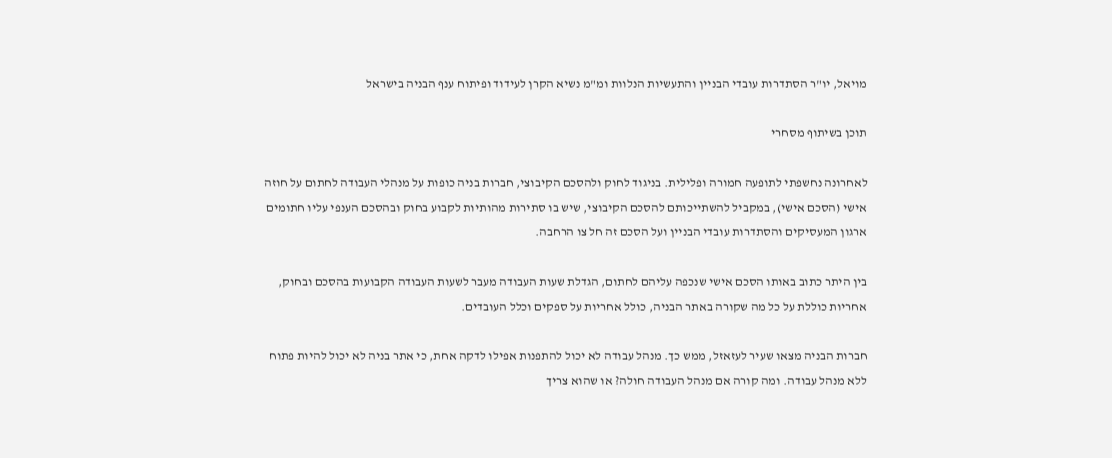מויאל, יו"ר הסתדרות עובדי הבניין והתעשיות הנלוות ומ"מ נשיא הקרן לעידוד ופיתוח ענף הבניה בישראל

תוכן בשיתוף מסחרי

לאחרונה נחשפתי לתופעה חמורה ופלילית. בניגוד לחוק ולהסכם הקיבוצי, חברות בניה כופות על מנהלי העבודה לחתום על חוזה אישי (הסכם אישי), במקביל להשתייכותם להסכם הקיבוצי, שיש בו סתירות מהותיות לקבוע בחוק ובהסכם הענפי עליו חתומים ארגון המעסיקים והסתדרות עובדי הבניין ועל הסכם זה חל צו הרחבה.

בין היתר כתוב באותו הסכם אישי שנכפה עליהם לחתום, הגדלת שעות העבודה מעבר לשעות העבודה הקבועות בהסכם ובחוק, אחריות כוללת על כל מה שקורה באתר הבניה, כולל אחריות על ספקים וכלל העובדים.

חברות הבניה מצאו שעיר לעזאזל, ממש כך. מנהל עבודה לא יכול להתפנות אפילו לדקה אחת, כי אתר בניה לא יכול להיות פתוח ללא מנהל עבודה. ומה קורה אם מנהל העבודה חולה? או שהוא צריך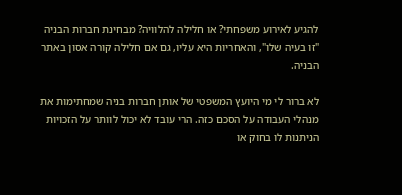להגיע לאירוע משפחתי? או חלילה להלוויה? מבחינת חברות הבניה "זו בעיה שלו", והאחריות היא עליו, גם אם חלילה קורה אסון באתר הבניה.

לא ברור לי מי היועץ המשפטי של אותן חברות בניה שמחתימות את מנהלי העבודה על הסכם כזה. הרי עובד לא יכול לוותר על הזכויות הניתנות לו בחוק או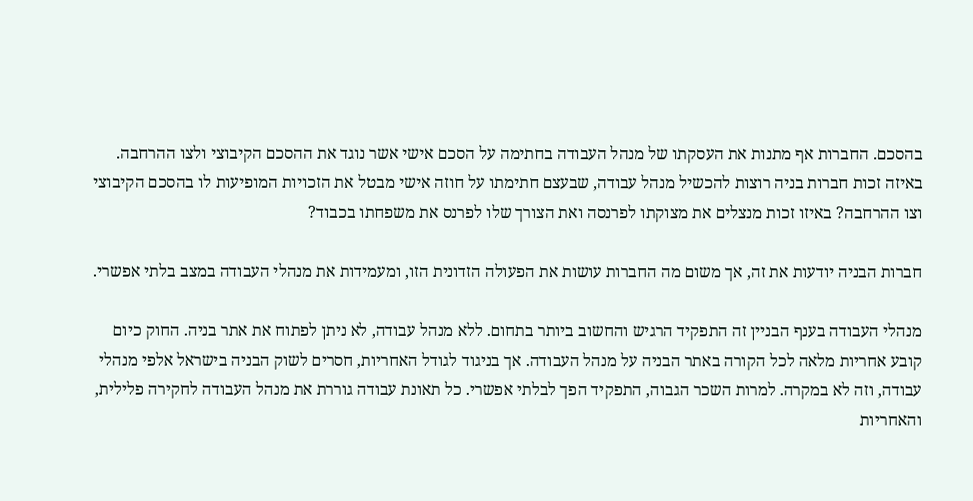בהסכם. החברות אף מתנות את העסקתו של מנהל העבודה בחתימה על הסכם אישי אשר נוגד את ההסכם הקיבוצי ולצו ההרחבה. באיזה זכות חברות בניה רוצות להכשיל מנהל עבודה, שבעצם חתימתו על חוזה אישי מבטל את הזכויות המופיעות לו בהסכם הקיבוצי וצו ההרחבה? באיזו זכות מנצלים את מצוקתו לפרנסה ואת הצורך שלו לפרנס את משפחתו בכבוד?

חברות הבניה יודעות את זה, אך משום מה החברות עושות את הפעולה הזדונית הזו, ומעמידות את מנהלי העבודה במצב בלתי אפשרי.

מנהלי העבודה בענף הבניין זה התפקיד הרגיש והחשוב ביותר בתחום. ללא מנהל עבודה, לא ניתן לפתוח את אתר בניה. החוק כיום קובע אחריות מלאה לכל הקורה באתר הבניה על מנהל העבודה. אך בניגוד לגודל האחריות, חסרים לשוק הבניה בישראל אלפי מנהלי עבודה, וזה לא במקרה. למרות השכר הגבוה, התפקיד הפך לבלתי אפשרי. כל תאונת עבודה גוררת את מנהל העבודה לחקירה פלילית, והאחריות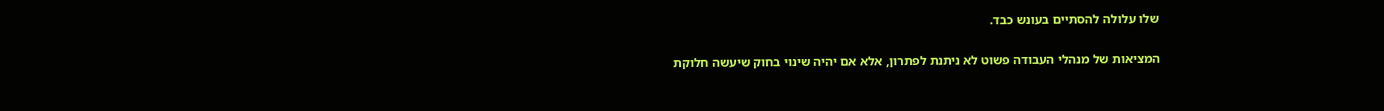שלו עלולה להסתיים בעונש כבד.

המציאות של מנהלי העבודה פשוט לא ניתנת לפתרון, אלא אם יהיה שינוי בחוק שיעשה חלוקת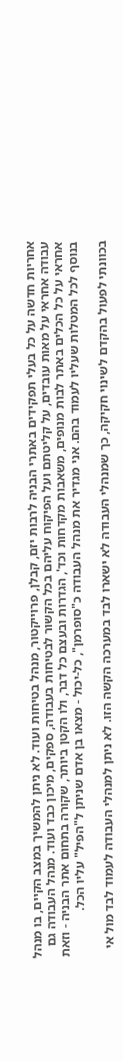אחריות חדשה על כל בעלי תפקידים באתרי הבניה לרבות יזם, קבלן, פרוייקטור, מנהל בטיחות ועוד. לא ניתן להמשיך במצב הקיים, בו מנהל עבודה אחראי על מאות עובדים, על קליטתם ועל הפיקוח עליהם בכל הקשור לבטיחות בעבודה, ספקים, מיכון כבד ועוד. מנהל העבודה גם אחראי על כל הכלים באתר לבות מנופים, משאבות מקדחות וכד', הגדרות ובעצם כל דבר, ולו הקטן ביותר, שקורה בתחום אתר הבניה - וזאת בנוסף לכל המטלות שעליו לעמוד בהם. אני מגדיר את מנהל העבודה כ"סופרמן", כל-יכול - מצאו בן אדם שניתן ל"הפיל" עליו הכל.

בכוונתי לפעול בהקדם לשינוי חקיקה, כך שמנהלי העבודה לא ישארו לבד במערכה הקשה הזו. לא ניתן למנהלי העבודה לעמוד לבד מול אי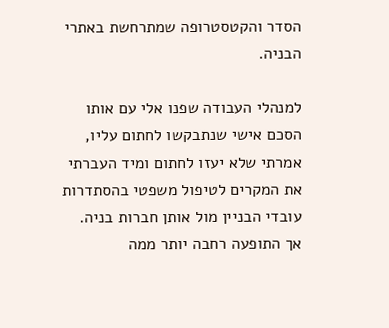הסדר והקטסטרופה שמתרחשת באתרי הבניה.

למנהלי העבודה שפנו אלי עם אותו הסכם אישי שנתבקשו לחתום עליו, אמרתי שלא יעזו לחתום ומיד העברתי את המקרים לטיפול משפטי בהסתדרות עובדי הבניין מול אותן חברות בניה. אך התופעה רחבה יותר ממה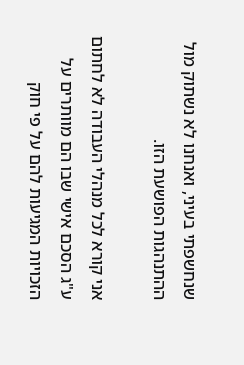שנחשפתי בעיני, ואנחנו לא נשתוק מול ההתנהגות הפושעת הזו.

אני קורא לכל מנהלי העבודה לא לחתום ע"ג הסכם אישי שבו הם מוותרים על הזכויות המגיעות להם על פי חוק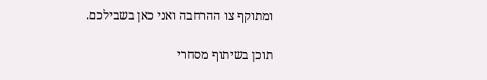ומתוקף צו ההרחבה ואני כאן בשבילכם.

תוכן בשיתוף מסחרי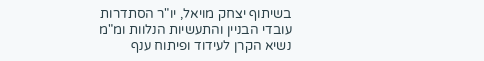בשיתוף יצחק מויאל, יו"ר הסתדרות עובדי הבניין והתעשיות הנלוות ומ"מ נשיא הקרן לעידוד ופיתוח ענף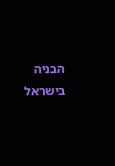הבניה בישראל